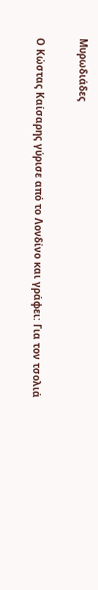Μυρωδιάδες

Ο Κώστας Καίσαρης γύρισε από το Λονδίνο και γράφει: Για τον τσολιά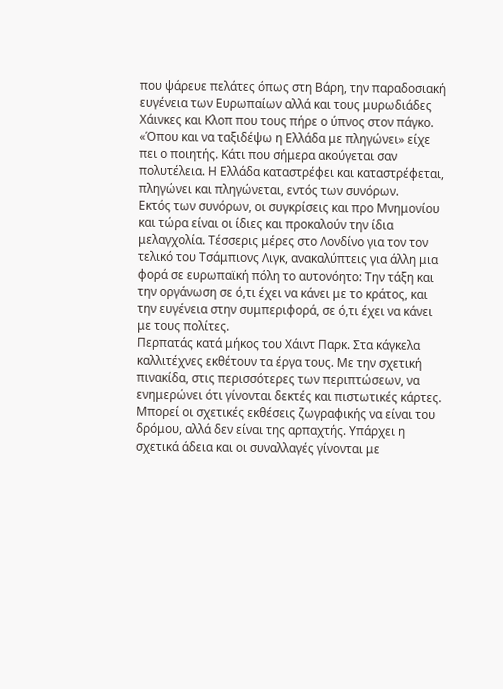που ψάρευε πελάτες όπως στη Βάρη, την παραδοσιακή ευγένεια των Ευρωπαίων αλλά και τους μυρωδιάδες Χάινκες και Κλοπ που τους πήρε ο ύπνος στον πάγκο.
«Όπου και να ταξιδέψω η Ελλάδα με πληγώνει» είχε πει ο ποιητής. Κάτι που σήμερα ακούγεται σαν πολυτέλεια. Η Ελλάδα καταστρέφει και καταστρέφεται, πληγώνει και πληγώνεται, εντός των συνόρων.
Εκτός των συνόρων, οι συγκρίσεις και προ Μνημονίου και τώρα είναι οι ίδιες και προκαλούν την ίδια μελαγχολία. Τέσσερις μέρες στο Λονδίνο για τον τον τελικό του Τσάμπιονς Λιγκ, ανακαλύπτεις για άλλη μια φορά σε ευρωπαϊκή πόλη το αυτονόητο: Την τάξη και την οργάνωση σε ό,τι έχει να κάνει με το κράτος, και την ευγένεια στην συμπεριφορά, σε ό,τι έχει να κάνει με τους πολίτες.
Περπατάς κατά μήκος του Χάιντ Παρκ. Στα κάγκελα καλλιτέχνες εκθέτουν τα έργα τους. Με την σχετική πινακίδα, στις περισσότερες των περιπτώσεων, να ενημερώνει ότι γίνονται δεκτές και πιστωτικές κάρτες. Μπορεί οι σχετικές εκθέσεις ζωγραφικής να είναι του δρόμου, αλλά δεν είναι της αρπαχτής. Υπάρχει η σχετικά άδεια και οι συναλλαγές γίνονται με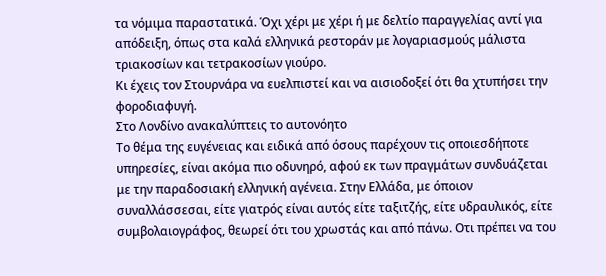τα νόμιμα παραστατικά. Όχι χέρι με χέρι ή με δελτίο παραγγελίας αντί για απόδειξη, όπως στα καλά ελληνικά ρεστοράν με λογαριασμούς μάλιστα τριακοσίων και τετρακοσίων γιούρο.
Κι έχεις τον Στουρνάρα να ευελπιστεί και να αισιοδοξεί ότι θα χτυπήσει την φοροδιαφυγή.
Στο Λονδίνο ανακαλύπτεις το αυτονόητο
Το θέμα της ευγένειας και ειδικά από όσους παρέχουν τις οποιεσδήποτε υπηρεσίες, είναι ακόμα πιο οδυνηρό, αφού εκ των πραγμάτων συνδυάζεται με την παραδοσιακή ελληνική αγένεια. Στην Ελλάδα, με όποιον συναλλάσσεσαι, είτε γιατρός είναι αυτός είτε ταξιτζής, είτε υδραυλικός, είτε συμβολαιογράφος, θεωρεί ότι του χρωστάς και από πάνω. Οτι πρέπει να του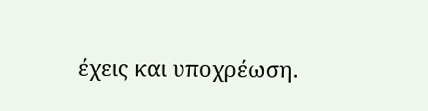έχεις και υποχρέωση.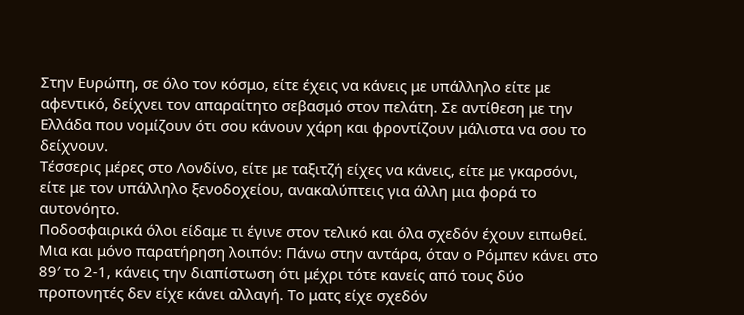Στην Ευρώπη, σε όλο τον κόσμο, είτε έχεις να κάνεις με υπάλληλο είτε με αφεντικό, δείχνει τον απαραίτητο σεβασμό στον πελάτη. Σε αντίθεση με την Ελλάδα που νομίζουν ότι σου κάνουν χάρη και φροντίζουν μάλιστα να σου το δείχνουν.
Τέσσερις μέρες στο Λονδίνο, είτε με ταξιτζή είχες να κάνεις, είτε με γκαρσόνι, είτε με τον υπάλληλο ξενοδοχείου, ανακαλύπτεις για άλλη μια φορά το αυτονόητο.
Ποδοσφαιρικά όλοι είδαμε τι έγινε στον τελικό και όλα σχεδόν έχουν ειπωθεί. Μια και μόνο παρατήρηση λοιπόν: Πάνω στην αντάρα, όταν ο Ρόμπεν κάνει στο 89′ το 2-1, κάνεις την διαπίστωση ότι μέχρι τότε κανείς από τους δύο προπονητές δεν είχε κάνει αλλαγή. Το ματς είχε σχεδόν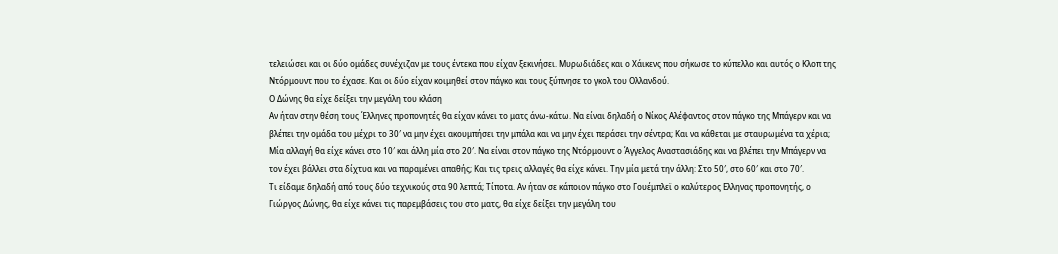τελειώσει και οι δύο ομάδες συνέχιζαν με τους έντεκα που είχαν ξεκινήσει. Μυρωδιάδες και ο Χάικενς που σήκωσε το κύπελλο και αυτός ο Κλοπ της Ντόρμουντ που το έχασε. Και οι δύο είχαν κοιμηθεί στον πάγκο και τους ξύπνησε το γκολ του Ολλανδού.
Ο Δώνης θα είχε δείξει την μεγάλη του κλάση
Αν ήταν στην θέση τους Έλληνες προπονητές θα είχαν κάνει το ματς άνω-κάτω. Να είναι δηλαδή ο Νίκος Αλέφαντος στον πάγκο της Μπάγερν και να βλέπει την ομάδα του μέχρι το 30′ να μην έχει ακουμπήσει την μπάλα και να μην έχει περάσει την σέντρα; Και να κάθεται με σταυρωμένα τα χέρια; Μία αλλαγή θα είχε κάνει στο 10′ και άλλη μία στο 20′. Να είναι στον πάγκο της Ντόρμουντ ο Άγγελος Αναστασιάδης και να βλέπει την Μπάγερν να τον έχει βάλλει στα δίχτυα και να παραμένει απαθής; Και τις τρεις αλλαγές θα είχε κάνει. Την μία μετά την άλλη: Στο 50′, στο 60′ και στο 70′.
Τι είδαμε δηλαδή από τους δύο τεχνικούς στα 90 λεπτά; Τίποτα. Αν ήταν σε κάποιον πάγκο στο Γουέμπλεϊ ο καλύτερος Ελληνας προπονητής, ο Γιώργος Δώνης, θα είχε κάνει τις παρεμβάσεις του στο ματς, θα είχε δείξει την μεγάλη του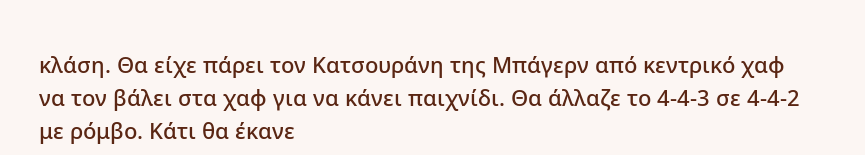κλάση. Θα είχε πάρει τον Κατσουράνη της Μπάγερν από κεντρικό χαφ να τον βάλει στα χαφ για να κάνει παιχνίδι. Θα άλλαζε το 4-4-3 σε 4-4-2 με ρόμβο. Κάτι θα έκανε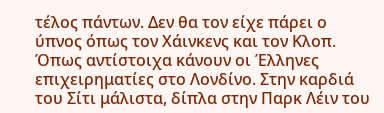τέλος πάντων. Δεν θα τον είχε πάρει ο ύπνος όπως τον Χάινκενς και τον Κλοπ.
Όπως αντίστοιχα κάνουν οι Έλληνες επιχειρηματίες στο Λονδίνο. Στην καρδιά του Σίτι μάλιστα, δίπλα στην Παρκ Λέιν του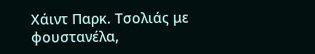Χάιντ Παρκ. Τσολιάς με φουστανέλα,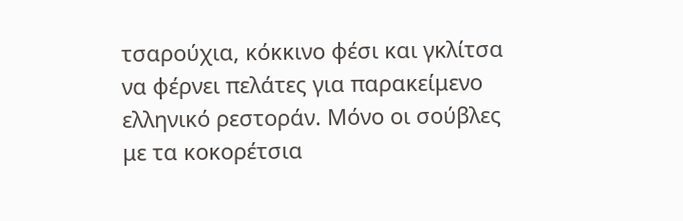τσαρούχια, κόκκινο φέσι και γκλίτσα να φέρνει πελάτες για παρακείμενο ελληνικό ρεστοράν. Μόνο οι σούβλες με τα κοκορέτσια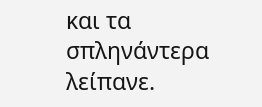και τα σπληνάντερα λείπανε.